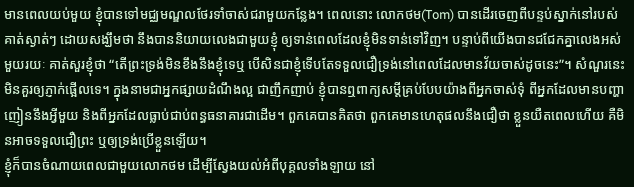មានពេលយប់មួយ ខ្ញុំបានទៅមជ្ឈមណ្ឌលថែរទាំចាស់ជរាមួយកន្លែង។ ពេលនោះ លោកថម(Tom) បានដើរចេញពីបន្ទប់ស្នាក់នៅរបស់គាត់ស្ងាត់ៗ ដោយសង្ឃឹមថា នឹងបាននិយាយលេងជាមួយខ្ញុំ ឲ្យទាន់ពេលដែលខ្ញុំមិនទាន់ទៅវិញ។ បន្ទាប់ពីយើងបានជជែកគ្នាលេងអស់មួយរយៈ គាត់សួរខ្ញុំថា “តើព្រះទ្រង់មិនខឹងនឹងខ្ញុំទេឬ បើសិនជាខ្ញុំទើបតែទទួលជឿទ្រង់នៅពេលដែលមានវ័យចាស់ដូចនេះ”។ សំណួរនេះមិនគួរឲ្យភ្ញាក់ផ្អើលទេ។ ក្នុងនាមជាអ្នកផ្សាយដំណឹងល្អ ជាញឹកញាប់ ខ្ញុំបានឮពាក្យសម្តីគ្រប់បែបយ៉ាងពីអ្នកចាស់ទុំ ពីអ្នកដែលមានបញ្ហាញៀននឹងអ្វីមួយ និងពីអ្នកដែលធ្លាប់ជាប់ពន្ធធនាគារជាដើម។ ពួកគេបានគិតថា ពួកគេមានហេតុផលនឹងជឿថា ខ្លួនយឺតពេលហើយ គឺមិនអាចទទួលជឿព្រះ ឬឲ្យទ្រង់ប្រើខ្លួនឡើយ។
ខ្ញុំក៏បានចំណាយពេលជាមួយលោកថម ដើម្បីស្វែងយល់អំពីបុគ្គលទាំងឡាយ នៅ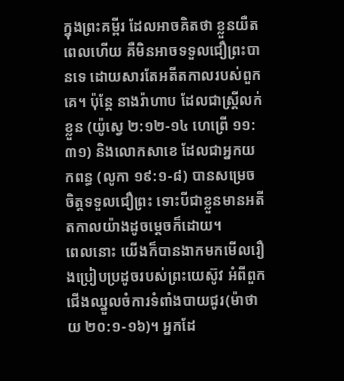ក្នុងព្រះគម្ពីរ ដែលអាចគិតថា ខ្លួនយឺតពេលហើយ គឺមិនអាចទទួលជឿព្រះបានទេ ដោយសារតែអតីតកាលរបស់ពួកគេ។ ប៉ុន្តែ នាងរ៉ាហាប ដែលជាស្រ្តីលក់ខ្លួន (យ៉ូស្វេ ២:១២-១៤ ហេព្រើ ១១:៣១) និងលោកសាខេ ដែលជាអ្នកយកពន្ធ (លូកា ១៩:១-៨) បានសម្រេចចិត្តទទួលជឿព្រះ ទោះបីជាខ្លួនមានអតីតកាលយ៉ាងដូចម្តេចក៏ដោយ។
ពេលនោះ យើងក៏បានងាកមកមើលរឿងប្រៀបប្រដូចរបស់ព្រះយេស៊ូវ អំពីពួកជើងឈ្នួលចំការទំពាំងបាយជូរ(ម៉ាថាយ ២០:១-១៦)។ អ្នកដែ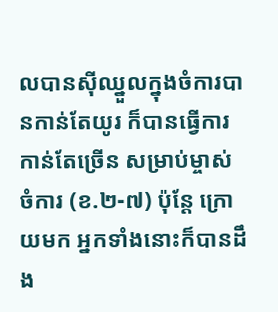លបានស៊ីឈ្នួលក្នុងចំការបានកាន់តែយូរ ក៏បានធ្វើការកាន់តែច្រើន សម្រាប់ម្ចាស់ចំការ (ខ.២-៧) ប៉ុន្តែ ក្រោយមក អ្នកទាំងនោះក៏បានដឹង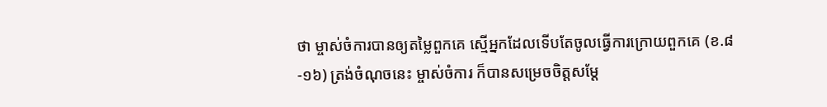ថា ម្ចាស់ចំការបានឲ្យតម្លៃពួកគេ ស្មើអ្នកដែលទើបតែចូលធ្វើការក្រោយពួកគេ (ខ.៨-១៦) ត្រង់ចំណុចនេះ ម្ចាស់ចំការ ក៏បានសម្រេចចិត្តសម្តែ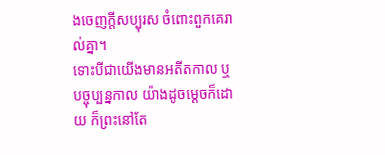ងចេញក្តីសប្បុរស ចំពោះពួកគេរាល់គ្នា។
ទោះបីជាយើងមានអតីតកាល ឬបច្ចុប្បន្នកាល យ៉ាងដូចម្តេចក៏ដោយ ក៏ព្រះនៅតែ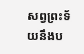សព្វព្រះទ័យនឹងប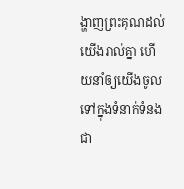ង្ហាញព្រះគុណដល់យើងរាល់គ្នា ហើយនាំឲ្យយើងចូលទៅក្នុងទំនាក់ទំនងជា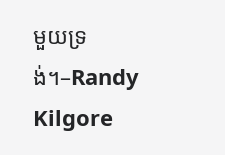មួយទ្រង់។–Randy Kilgore